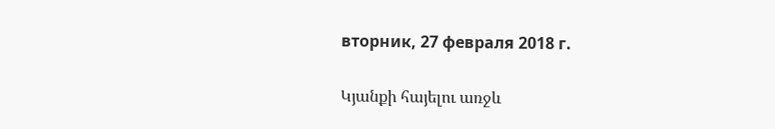вторник, 27 февраля 2018 г.

Կյանքի հայելու առջև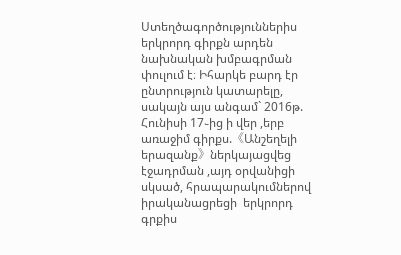Ստեղծագործություններիս երկրորդ գիրքն արդեն նախնական խմբագրման փուլում է։ Իհարկե բարդ էր ընտրություն կատարելը, սակայն այս անգամ` 2016թ. Հունիսի 17֊ից ի վեր ,երբ առաջիմ գիրքս.《Անշեղելի երազանք》ներկայացվեց էջադրման ,այդ օրվանիցի սկսած, հրապարակումներով իրականացրեցի  երկրորդ գրքիս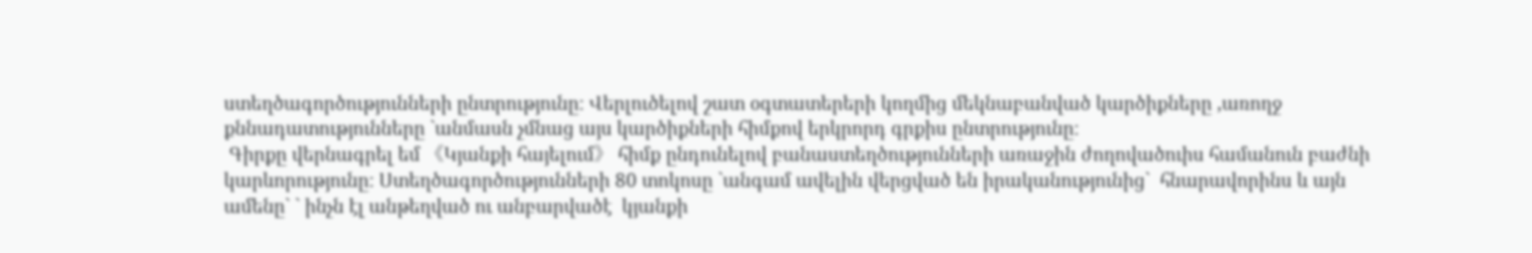ստեղծագործությունների ընտրությունը։ Վերլուծելով շատ օգտատերերի կողմից մեկնաբանված կարծիքները ,առողջ քննադատությունները `անմասն չմնաց այս կարծիքների հիմքով երկրորդ գրքիս ընտրությունը։
 Գիրքը վերնագրել եմ 《Կյանքի հայելում》 հիմք ընդունելով բանաստեղծությունների առաջին ժողովածուիս համանուն բաժնի կարևորությունը։ Ստեղծագործությունների 80 տոկոսը `անգամ ավելին վերցված են իրականությունից`  հնարավորինս և այն ամենը` ` ինչն էլ անթեղված ու անբարվածէ  կյանքի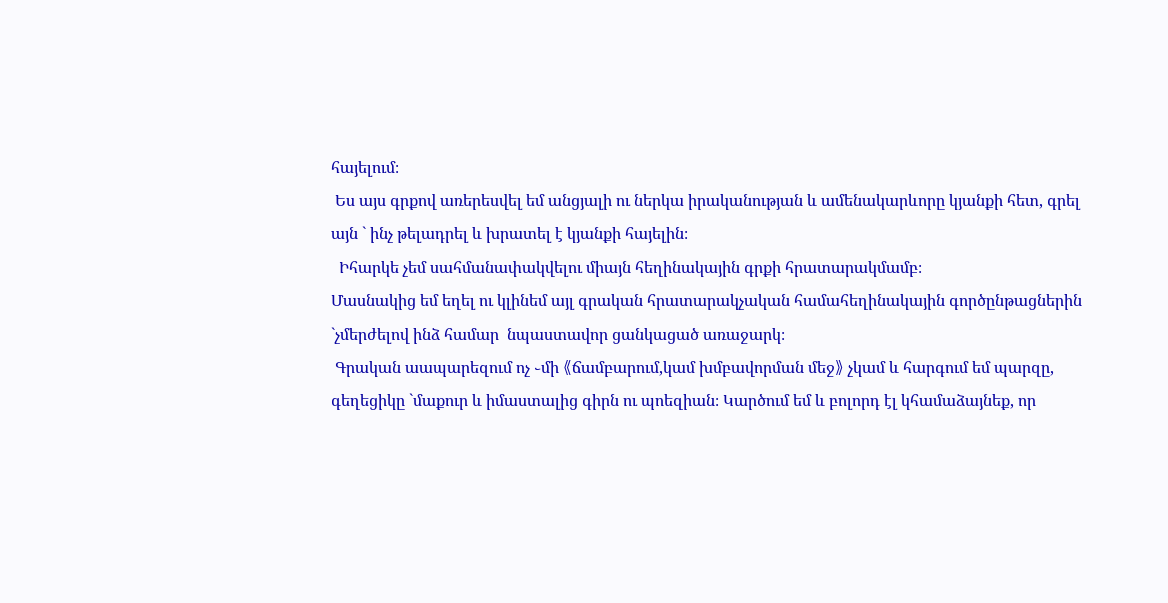հայելում։
 Ես այս գրքով առերեսվել եմ անցյալի ու ներկա իրականության և ամենակարևորը կյանքի հետ, գրել այն ` ինչ թելադրել և խրատել է կյանքի հայելին։
  Իհարկե չեմ սահմանափակվելու միայն հեղինակային գրքի հրատարակմամբ։
Մասնակից եմ եղել ու կլինեմ այլ գրական հրատարակչական համահեղինակային գործընթացներին `չմերժելով ինձ համար  նպաստավոր ցանկացած առաջարկ։
 Գրական աապարեզում ոչ ֊մի 《ճամբարում,կամ խմբավորման մեջ》 չկամ և հարգում եմ պարզը, գեղեցիկը `մաքուր և իմաստալից գիրն ու պոեզիան։ Կարծում եմ և բոլորդ էլ կհամաձայնեք, որ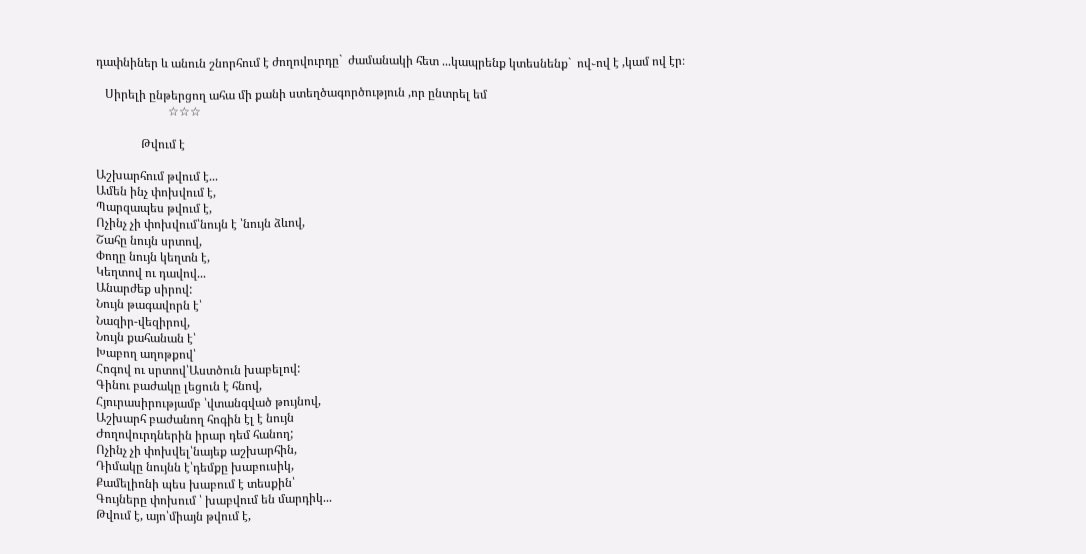դափնիներ և անուն շնորհում է ժողովուրդը`  ժամանակի հետ ...կապրենք կտեսնենք`  ով֊ով է ,կամ ով էր։

   Սիրելի ընթերցող ահա մի քանի ստեղծագործություն ,որ ընտրել եմ
                        ☆☆☆

               Թվում է

Աշխարհում թվում է...
Ամեն ինչ փոխվում է,
Պարզապես թվում է,
Ոչինչ չի փոխվում՝նույն է ՝նույն ձևով,
Շահը նույն սրտով,
Փողը նույն կեղտն է,
Կեղտով ու դավով...
Անարժեք սիրով:
Նույն թագավորն է՝
Նազիր-վեզիրով,
Նույն քահանան է՝
Խաբող աղոթքով՝
Հոգով ու սրտով՝Աստծուն խաբելով:
Գինու բաժակը լեցուն է հնով,
Հյուրասիրությամբ ՝վտանգված թույնով,
Աշխարհ բաժանող հոգին էլ է նույն
Ժողովուրդներին իրար դեմ հանող;
Ոչինչ չի փոխվել՝նայեք աշխարհին,
Դիմակը նույնն է՝դեմքը խաբուսիկ,
Քամելիոնի պես խաբում է տեսքին՝
Գույները փոխում ՝ խաբվում են մարդիկ...
Թվում է, այո՝միայն թվում է,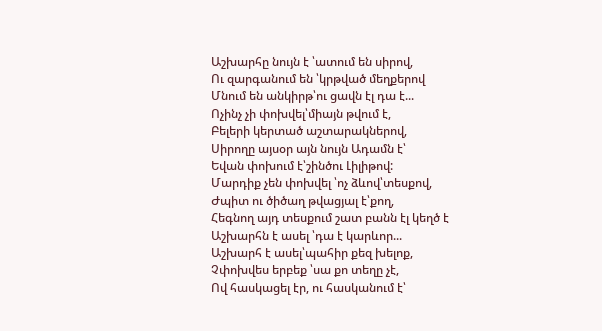Աշխարհը նույն է ՝ատում են սիրով,
Ու զարգանում են ՝կրթված մեղքերով
Մնում են անկիրթ՝ու ցավն էլ դա է...
Ոչինչ չի փոխվել՝միայն թվում է,
Բելերի կերտած աշտարակներով,
Սիրողը այսօր այն նույն Ադամն է՝
Եվան փոխում է՝շինծու Լիլիթով:
Մարդիք չեն փոխվել ՝ոչ ձևով՝տեսքով,
Ժպիտ ու ծիծաղ թվացյալ է՝քող,
Հեգնող այդ տեսքում շատ բանն էլ կեղծ է
Աշխարհն է ասել ՝դա է կարևոր...
Աշխարհ է ասել՝պահիր քեզ խելոք,
Չփոխվես երբեք ՝սա քո տեղը չէ,
Ով հասկացել էր, ու հասկանում է՝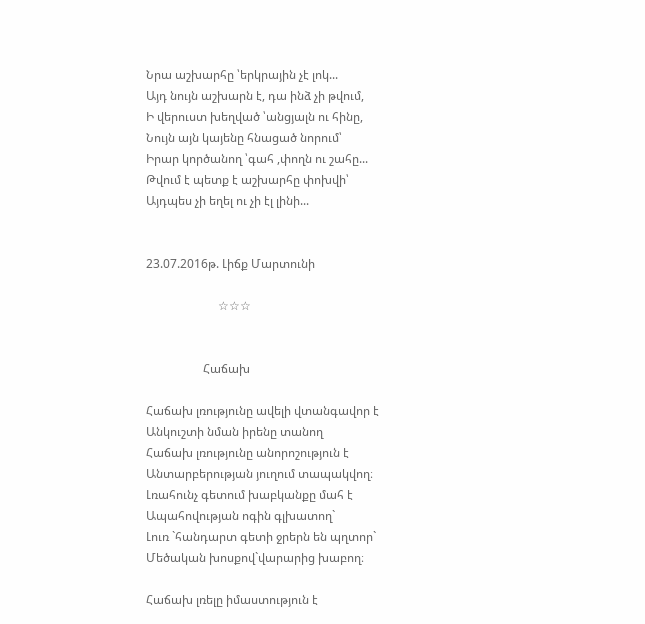Նրա աշխարհը ՝երկրային չէ լոկ...
Այդ նույն աշխարն է, դա ինձ չի թվում,
Ի վերուստ խեղված ՝անցյալն ու հինը,
Նույն այն կայենը հնացած նորում՝
Իրար կործանող ՝գահ ,փողն ու շահը...
Թվում է պետք է աշխարհը փոխվի՝
Այդպես չի եղել ու չի էլ լինի...


23.07.2016թ. Լիճք Մարտունի

                        ☆☆☆


                   Հաճախ

Հաճախ լռությունը ավելի վտանգավոր է
Անկուշտի նման իրենը տանող
Հաճախ լռությունը անորոշություն է
Անտարբերության յուղում տապակվող։
Լռահունչ գետում խաբկանքը մահ է
Ապահովության ոգին գլխատող`
Լուռ `հանդարտ գետի ջրերն են պղտոր`
Մեծական խոսքով`վարարից խաբող։

Հաճախ լռելը իմաստություն է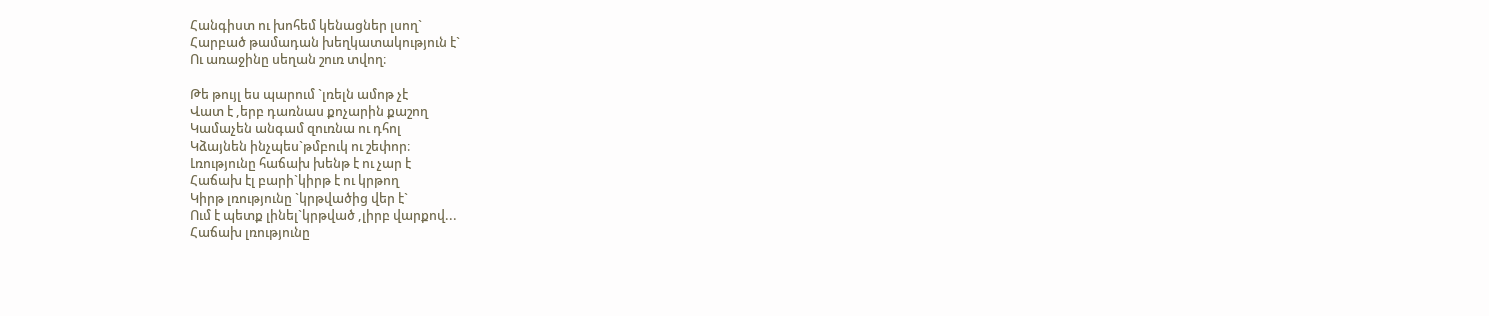Հանգիստ ու խոհեմ կենացներ լսող`
Հարբած թամադան խեղկատակություն է`
Ու առաջինը սեղան շուռ տվող։

Թե թույլ ես պարում `լռելն ամոթ չէ
Վատ է ,երբ դառնաս քոչարին քաշող
Կամաչեն անգամ զուռնա ու դհոլ
Կձայնեն ինչպես`թմբուկ ու շեփոր։
Լռությունը հաճախ խենթ է ու չար է
Հաճախ էլ բարի`կիրթ է ու կրթող
Կիրթ լռությունը `կրթվածից վեր է`
Ում է պետք լինել`կրթված ,լիրբ վարքով...
Հաճախ լռությունը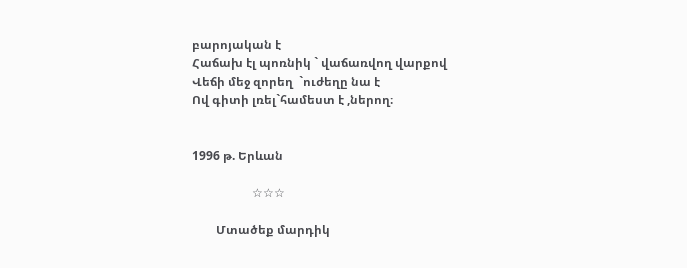բարոյական է
Հաճախ էլ պոռնիկ ` վաճառվող վարքով
Վեճի մեջ զորեղ  `ուժեղը նա է
Ով գիտի լռել`համեստ է ,ներող։


1996 թ. Երևան

                    ☆☆☆

        Մտածեք մարդիկ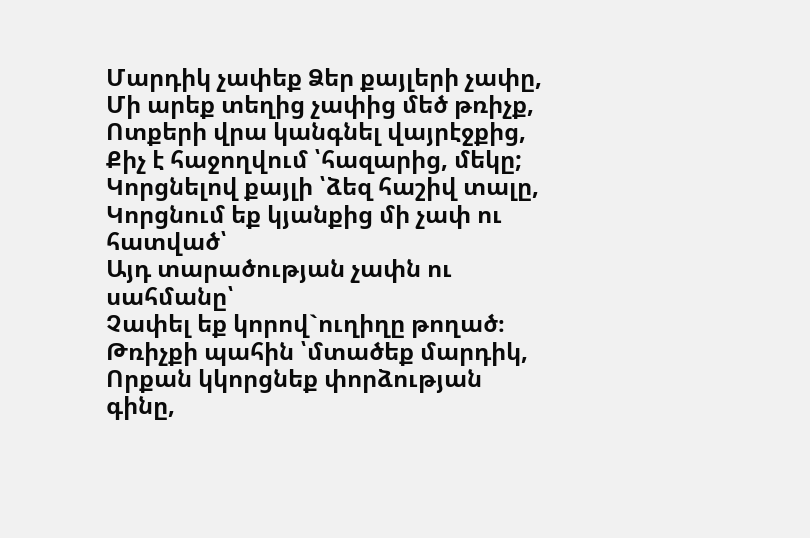Մարդիկ չափեք Ձեր քայլերի չափը,
Մի արեք տեղից չափից մեծ թռիչք,
Ոտքերի վրա կանգնել վայրէջքից,
Քիչ է հաջողվում ՝հազարից, մեկը;
Կորցնելով քայլի ՝ձեզ հաշիվ տալը,
Կորցնում եք կյանքից մի չափ ու հատված՝
Այդ տարածության չափն ու սահմանը՝
Չափել եք կորով`ուղիղը թողած։
Թռիչքի պահին ՝մտածեք մարդիկ,
Որքան կկորցնեք փորձության գինը,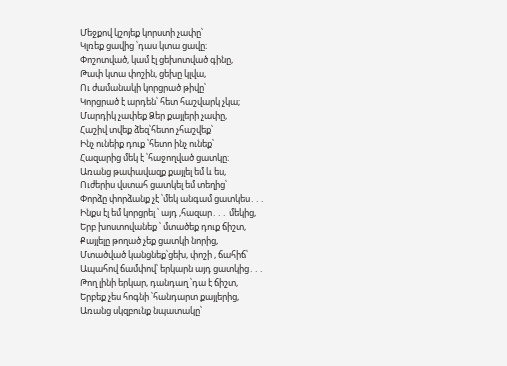Մեջքով կշոյեք կորստի չափը՝
Կլռեք ցավից ՝դաս կտա ցավը։
Փոշոտված, կամ էլ ցեխոտված գինը,
Թափ կտա փոշին, ցեխը կլվա,
Ու ժամանակի կորցրած թիվը՝
Կորցրած է արդեն՝ հետ հաշվարկ չկա;
Մարդիկ չափեք Ձեր քայլերի չափը,
Հաշիվ տվեք ձեզ՝հետո չհաշվեք՝
Ինչ ունեիք դուք ՝հետո ինչ ունեք՝
Հազարից մեկ է ՝հաջողված ցատկը։
Առանց թափավազք քայլել եմ և ես,
Ուժերիս վստահ ցատկել եմ տեղից՝
Փորձը փորձանք չէ ՝մեկ անգամ ցատկես․․․
Ինքս էլ եմ կորցրել ՝ այդ ,հազար․․․ մեկից,
Երբ խոստովանեք ՝ մտածեք դուք ճիշտ,
Քայլելը թողած չեք ցատկի նորից,
Մտածված կանցնեք՝ցեխ, փոշի , ճահիճ՝
Ապահով ճամփով՝ երկարն այդ ցատկից․․․
Թող լինի երկար, դանդաղ ՝դա է ճիշտ,
Երբեք չես հոգնի ՝հանդարտ քայլերից,
Առանց սկզբունք նպատակը՝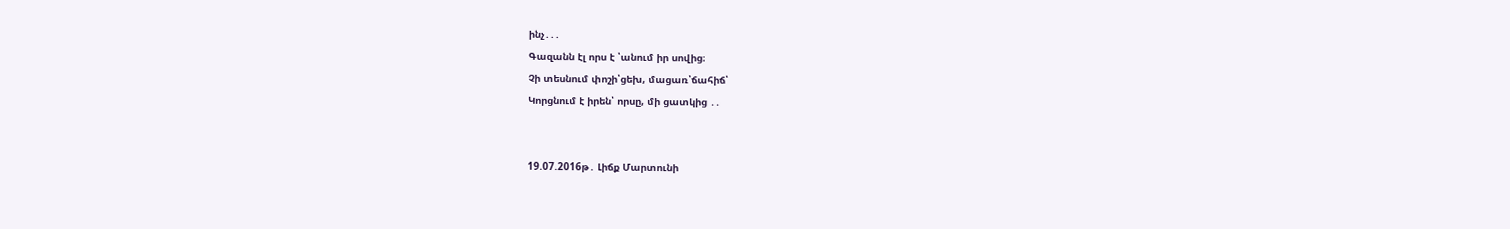ինչ․․․
Գազանն էլ որս է ՝անում իր սովից։
Չի տեսնում փոշի՝ցեխ, մացառ՝ճահիճ՝
Կորցնում է իրեն՝ որսը, մի ցատկից ․․


19.07.2016թ․ Լիճք Մարտունի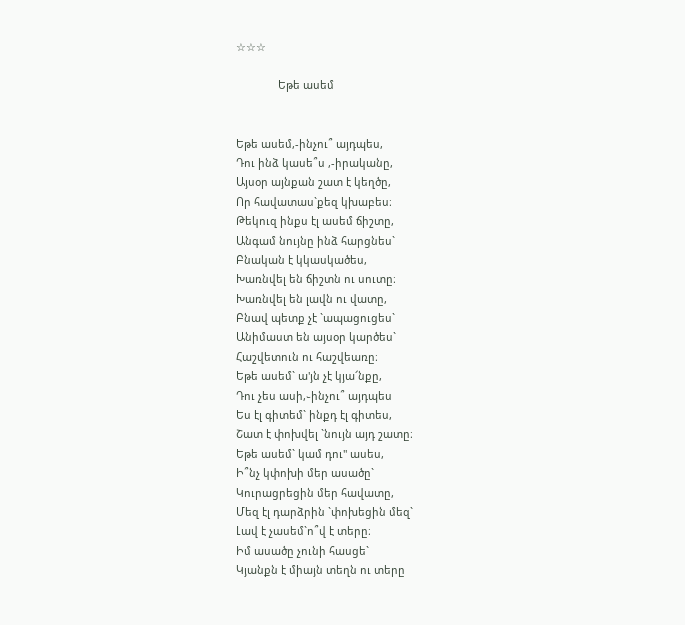☆☆☆

              Եթե ասեմ


Եթե ասեմ,-ինչու՞ այդպես,
Դու ինձ կասե՞ս ,-իրականը,
Այսօր այնքան շատ է կեղծը,
Որ հավատաս`քեզ կխաբես։
Թեկուզ ինքս էլ ասեմ ճիշտը,
Անգամ նույնը ինձ հարցնես`
Բնական է կկասկածես,
Խառնվել են ճիշտն ու սուտը։
Խառնվել են լավն ու վատը,
Բնավ պետք չէ `ապացուցես`
Անիմաստ են այսօր կարծես`
Հաշվետուն ու հաշվեառը։
Եթե ասեմ` ա'յն չէ կյա՜նքը,
Դու չես ասի,֊ինչու՞ այդպես
Ես էլ գիտեմ` ինքդ էլ գիտես,
Շատ է փոխվել `նույն այդ շատը։
Եթե ասեմ` կամ դու" ասես,
Ի՞նչ կփոխի մեր ասածը`
Կուրացրեցին մեր հավատը,
Մեզ էլ դարձրին `փոխեցին մեզ`
Լավ է չասեմ`ո՞վ է տերը։
Իմ ասածը չունի հասցե`
Կյանքն է միայն տեղն ու տերը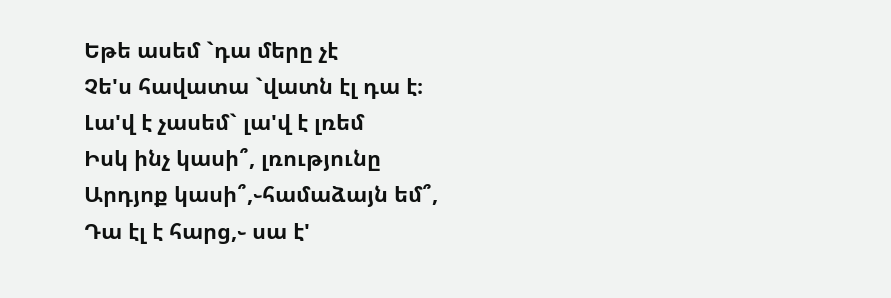Եթե ասեմ `դա մերը չէ
Չե'ս հավատա `վատն էլ դա է։
Լա'վ է չասեմ` լա'վ է լռեմ
Իսկ ինչ կասի՞, լռությունը
Արդյոք կասի՞,֊համաձայն եմ՞,
Դա էլ է հարց,֊ սա է'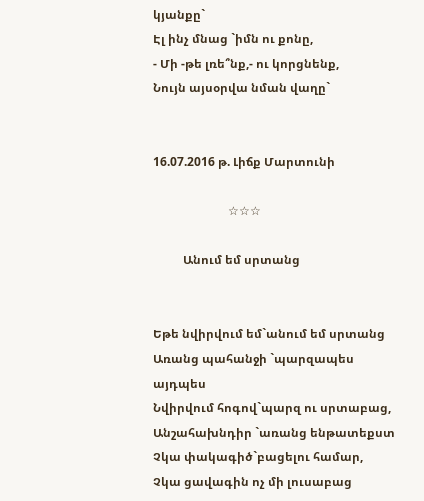կյանքը`
Էլ ինչ մնաց `իմն ու քոնը,
- Մի -թե լռե՞նք,- ու կորցնենք,
Նույն այսօրվա նման վաղը`


16.07.2016 թ. Լիճք Մարտունի

                         ☆☆☆

          Անում եմ սրտանց


Եթե նվիրվում եմ`անում եմ սրտանց
Առանց պահանջի `պարզապես այդպես
Նվիրվում հոգով`պարզ ու սրտաբաց,
Անշահախնդիր `առանց ենթատեքստ
Չկա փակագիծ`բացելու համար,
Չկա ցավագին ոչ մի լուսաբաց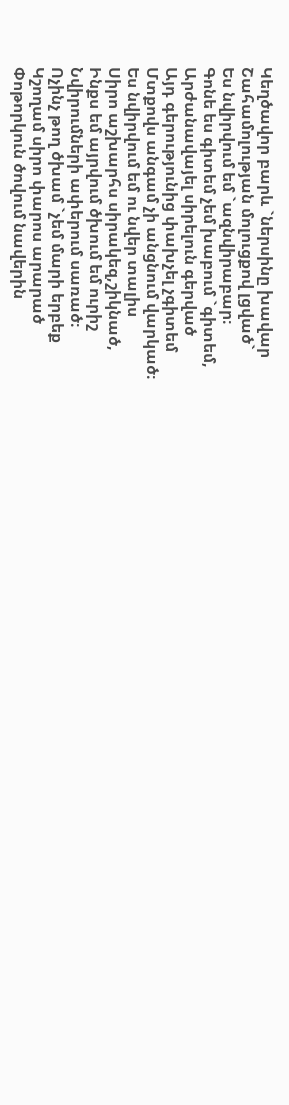Կեղծավոր բարև `ներսինը խավար
Շահամոլության մոլուցքով լցված`
Ես նվիրվում եմ `ազնվիրաբար։
Գոնե ես գիտեմ չեմ խաբում `գիտեմ,
Արժանավայել սիրելուն գերված
Այդ գերությունից փախչել չգիտեմ
Մտքովս անգամ չի անցնում վարկած։
Ես նվիրվում եմ ու նվեր տալիս
Սիրո աշխարհս սիրակեզ,շիկնած,
Ինքս եմ այրվում ծխում եմ ուրիշ
Նվիրումների ափերում սառած։
Ոչինչ թող ծխամ `չեմ մարի երբեք
Կշողամ սիրո փարոս արարած
Փոթորկուն ծովում նավերին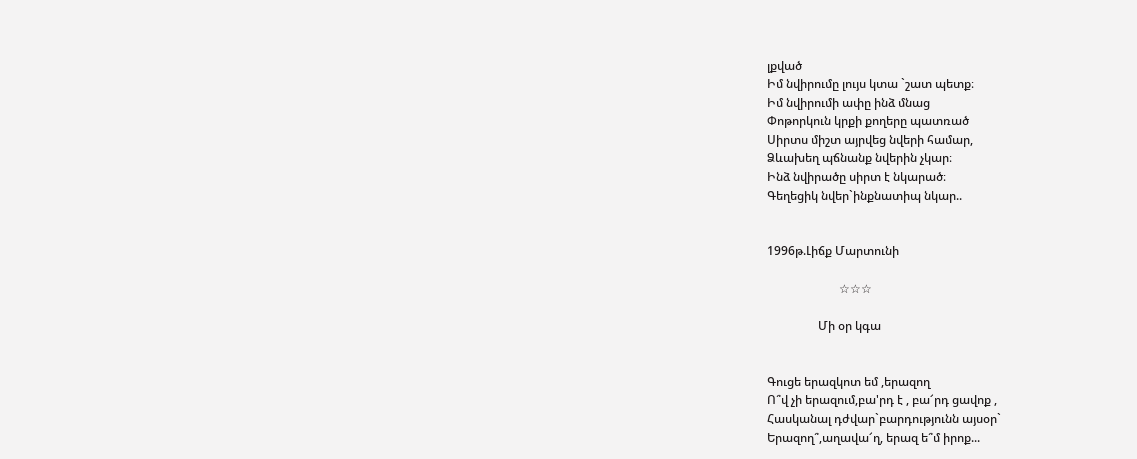լքված
Իմ նվիրումը լույս կտա `շատ պետք։
Իմ նվիրումի ափը ինձ մնաց
Փոթորկուն կրքի քողերը պատռած
Սիրտս միշտ այրվեց նվերի համար,
Ձևախեղ պճնանք նվերին չկար։
Ինձ նվիրածը սիրտ է նկարած։
Գեղեցիկ նվեր`ինքնատիպ նկար..


1996թ.Լիճք Մարտունի

                        ☆☆☆

                 Մի օր կգա


Գուցե երազկոտ եմ ,երազող
Ո՞վ չի երազում,բա'րդ է , բա՜րդ ցավոք ,
Հասկանալ դժվար`բարդությունն այսօր`
Երազող՞,աղավա՜ղ, երազ ե՞մ իրոք...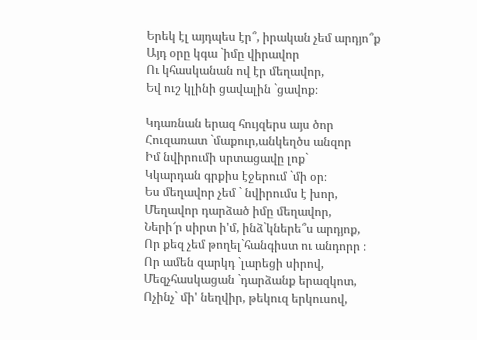Երեկ էլ այդպես էր՞, իրական չեմ արդյո՞ք
Այդ օրը կգա `իմը վիրավոր
Ու կհասկանան ով էր մեղավոր,
Եվ ուշ կլինի ցավալին `ցավոք։

Կդառնան երազ հույզերս այս ծոր
Հուզառատ `մաքուր,անկեղծս անզոր
Իմ նվիրումի սրտացավը լոք`
Կկարդան գրքիս էջերում `մի օր։
Ես մեղավոր չեմ ` նվիրումս է խոր,
Մեղավոր դարձած իմը մեղավոր,
Ների՜ր սիրտ ի'մ, ինձ`կներե՞ս արդյոք,
Որ քեզ չեմ թողել`հանգիստ ու անդորր ։
Որ ամեն զարկդ `լարեցի սիրով,
Մեզչհասկացան `դարձանք երազկոտ,
Ոչինչ` մի' նեղվիր, թեկուզ երկուսով,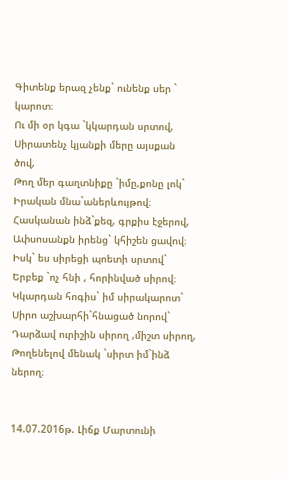Գիտենք երազ չենք` ունենք սեր ` կարոտ։
Ու մի օր կգա `կկարդան սրտով,
Սիրատենչ կյանքի մերը այսքան ծով,
Թող մեր գաղտնիքը `իմը,քոնը լոկ`
Իրական մնա`աներևույթով։
Հասկանան ինձ`քեզ, գրքիս էջերով,
Ափսոսանքն իրենց` կհիշեն ցավով։
Իսկ` ես սիրեցի պոետի սրտով`
Երբեք `ոչ հնի , հորինված սիրով։
Կկարդան հոգիս` իմ սիրակարոտ`
Սիրո աշխարհի`հնացած նորով`
Դարձավ ուրիշին սիրող ,միշտ սիրող,
Թողենելով մենակ `սիրտ իմ`ինձ ներող։


14.07.2016թ. Լիճք Մարտունի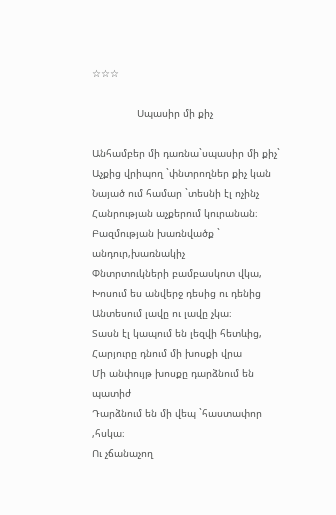☆☆☆

               Սպասիր մի քիչ

Անհամբեր մի դառնա`սպասիր մի քիչ`
Աչքից վրիպող `փնտրողներ քիչ կան
Նայած ում համար `տեսնի էլ ոչինչ
Հանրության աչքերում կուրանան։
Բազմության խառնվածք ` անդուր,խառնակիչ
Փնտրտուկների բամբասկոտ վկա,
Խոսում ես անվերջ դեսից ու դենից
Անտեսում լավը ու լավը չկա։
Տասն էլ կապում են լեզվի հետևից,
Հարյուրը դնում մի խոսքի վրա
Մի անփույթ խոսքը դարձնում են պատիժ
Դարձնում են մի վեպ `հաստափոր ,հսկա։
Ու չճանաչող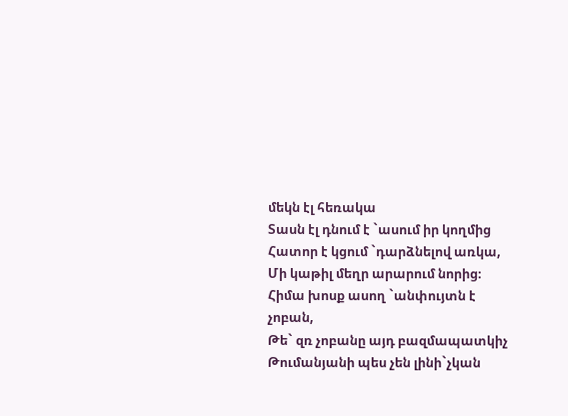մեկն էլ հեռակա
Տասն էլ դնում է `ասում իր կողմից
Հատոր է կցում `դարձնելով առկա,
Մի կաթիլ մեղր արարում նորից։
Հիմա խոսք ասող `անփույտն է չոբան,
Թե` զռ չոբանը այդ բազմապատկիչ
Թումանյանի պես չեն լինի`չկան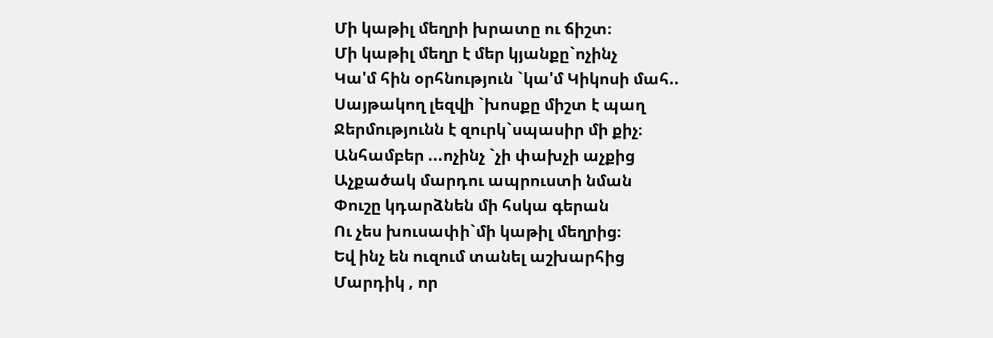Մի կաթիլ մեղրի խրատը ու ճիշտ։
Մի կաթիլ մեղր է մեր կյանքը`ոչինչ
Կա'մ հին օրհնություն `կա'մ Կիկոսի մահ..
Սայթակող լեզվի `խոսքը միշտ է պաղ
Ջերմությունն է զուրկ`սպասիր մի քիչ։
Անհամբեր ...ոչինչ `չի փախչի աչքից
Աչքածակ մարդու ապրուստի նման
Փուշը կդարձնեն մի հսկա գերան
Ու չես խուսափի`մի կաթիլ մեղրից։
Եվ ինչ են ուզում տանել աշխարհից
Մարդիկ , որ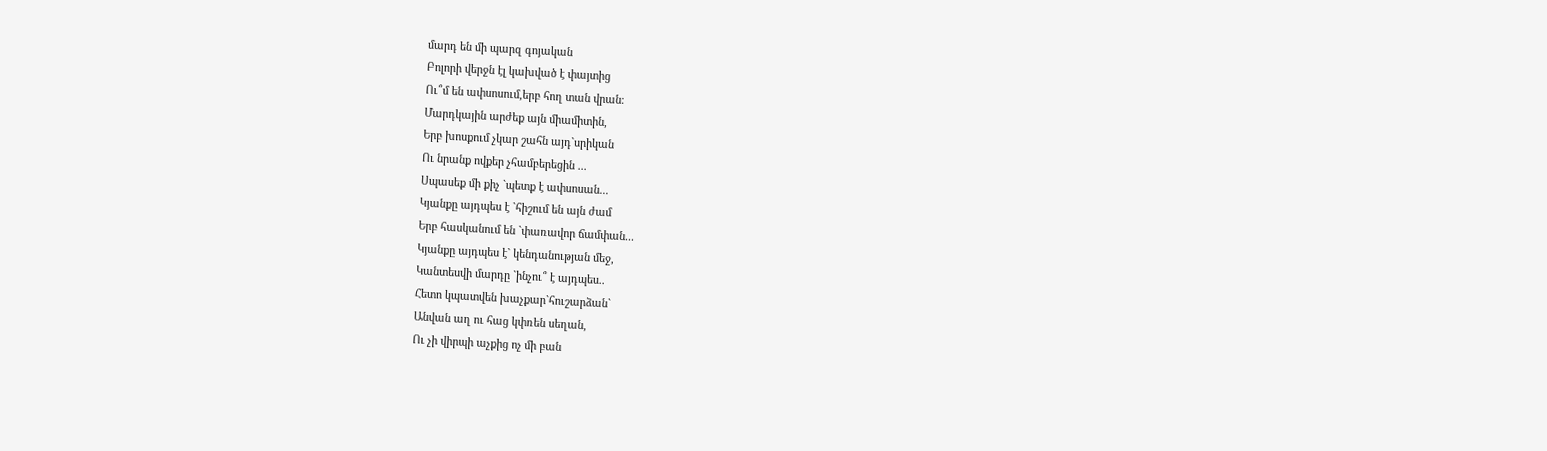մարդ են մի պարզ գոյական
Բոլորի վերջն էլ կախված է փայտից
Ու՞մ են ափսոսում,երբ հող տան վրան։
Մարդկային արժեք այն միամիտին,
Երբ խոսքում չկար շահն այդ`սրիկան
Ու նրանք ովքեր չհամբերեցին ...
Սպասեք մի քիչ `պետք է ափսոսան...
Կյանքը այդպես է `հիշում են այն ժամ
Երբ հասկանում են `փառավոր ճամփան...
Կյանքը այդպես է` կենդանության մեջ,
Կանտեսվի մարդը `ինչու՞ է այդպես..
Հետո կպատվեն խաչքար`հուշարձան`
Անվան աղ ու հաց կփռեն սեղան,
Ու չի վիրպի աչքից ոչ մի բան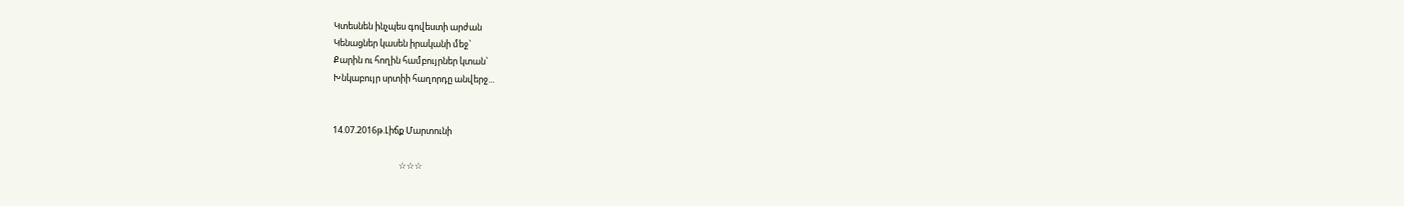Կտեսնեն ինչպես գովեստի արժան
Կենացներ կասեն իրականի մեջ`
Քարին ու հողին համբույրներ կտան`
Խնկաբույր սրտիի հաղորդը անվերջ...


14.07.2016թ.Լիճք Մարտունի

                                 ☆☆☆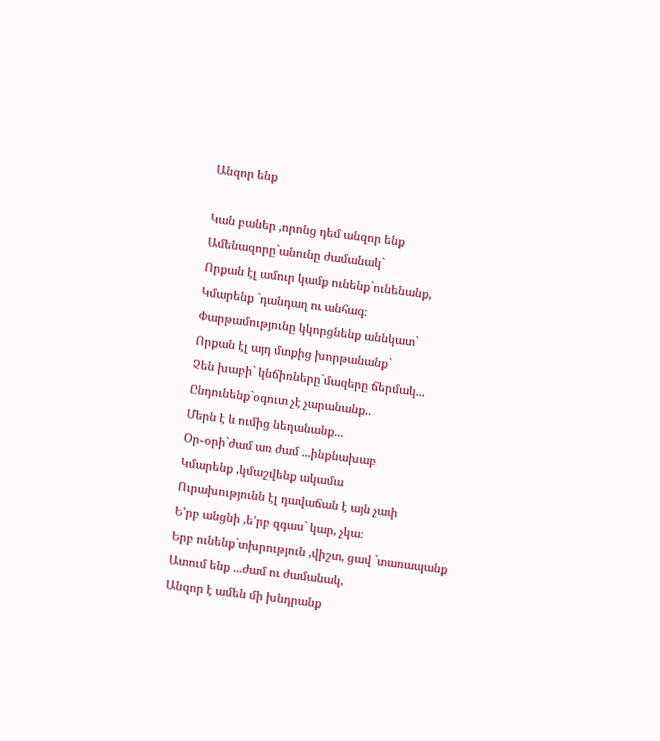Անզոր ենք

Կան բաներ ,որոնց դեմ անզոր ենք
Ամենազորը`անունը ժամանակ`
Որքան էլ ամուր կամք ունենք`ունենանք,
Կմարենք `դանդաղ ու անհագ։
Փարթամությունը կկորցնենք աննկատ`
Որքան էլ այդ մտքից խորթանանք`
Չեն խաբի` կնճիռները`մազերը ճերմակ...
Ընդունենք`օգուտ չէ չարանանք..
Մերն է և ումից նեղանանք...
Օր֊օրի`ժամ առ ժամ ...ինքնախաբ
Կմարենք ,կմաշվենք ակամա
Ուրախությունն էլ դավաճան է այն չափ
Ե'րբ անցնի ,ե'րբ զգաս` կար, չկա։
Երբ ունենք`տխրություն ,վիշտ, ցավ `տառապանք
Ատում ենք ...ժամ ու ժամանակ,
Անզոր է ամեն մի խնդրանք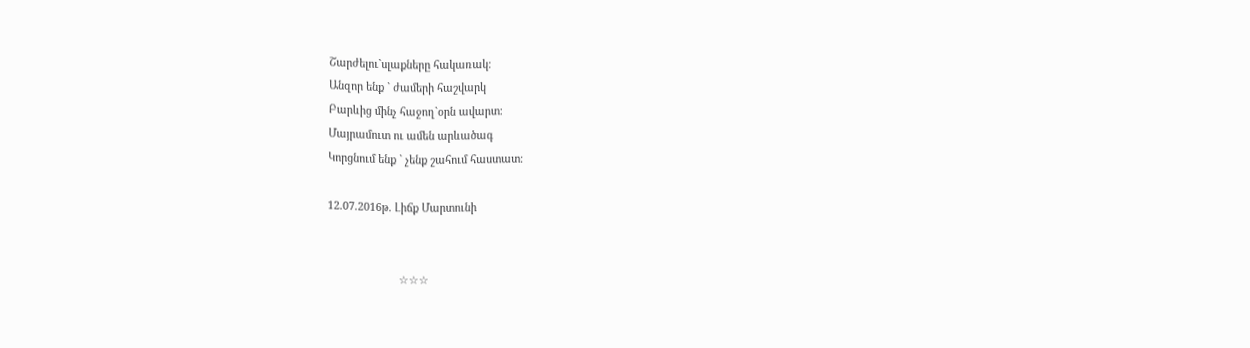Շարժելու`սլաքները հակառակ։
Անզոր ենք ` ժամերի հաշվարկ
Բարևից մինչ հաջող`օրն ավարտ։
Մայրամուտ ու ամեն արևածագ
Կորցնում ենք ` չենք շահում հաստատ։

12.07.2016թ. Լիճք Մարտունի


                        ☆☆☆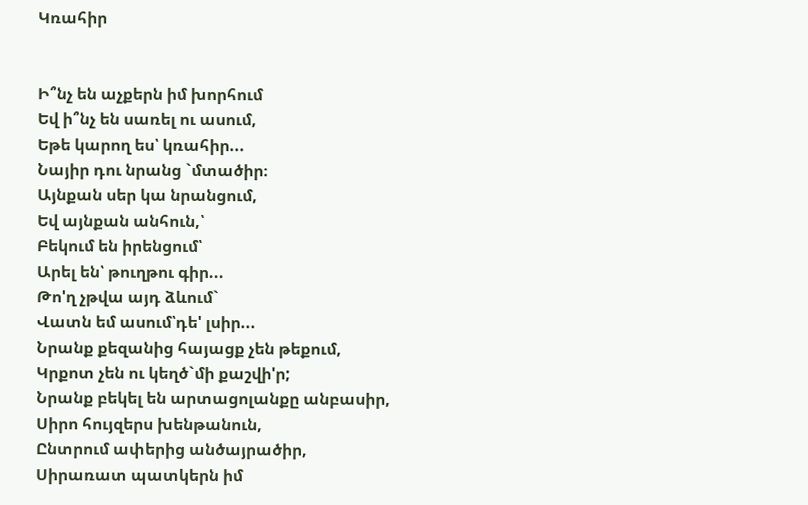Կռահիր


Ի՞նչ են աչքերն իմ խորհում
Եվ ի՞նչ են սառել ու ասում,
Եթե կարող ես՝ կռահիր...
Նայիր դու նրանց `մտածիր։
Այնքան սեր կա նրանցում,
Եվ այնքան անհուն,՝
Բեկում են իրենցում՝
Արել են՝ թուղթու գիր...
Թո'ղ չթվա այդ ձևում`
Վատն եմ ասում՝դե' լսիր...
Նրանք քեզանից հայացք չեն թեքում,
Կրքոտ չեն ու կեղծ`մի քաշվի'ր;
Նրանք բեկել են արտացոլանքը անբասիր,
Սիրո հույզերս խենթանուն,
Ընտրում ափերից անծայրածիր,
Սիրառատ պատկերն իմ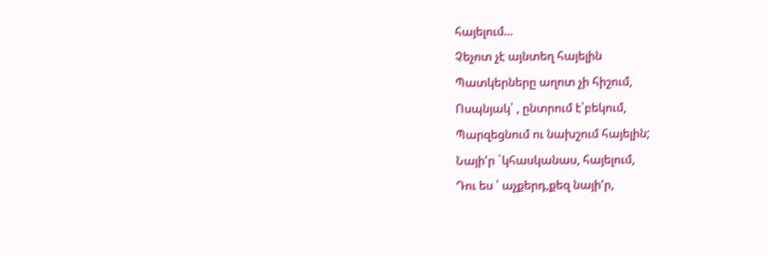հայելում...
Չեչոտ չէ այնտեղ հայելին
Պատկերները աղոտ չի հիշում,
Ոսպնյակ՝ , ընտրում է՝բեկում,
Պարզեցնում ու նախշում հայելին;
Նայի'ր `կհասկանաս, հայելում,
Դու ես ՝ աչքերդ,քեզ նայի'ր,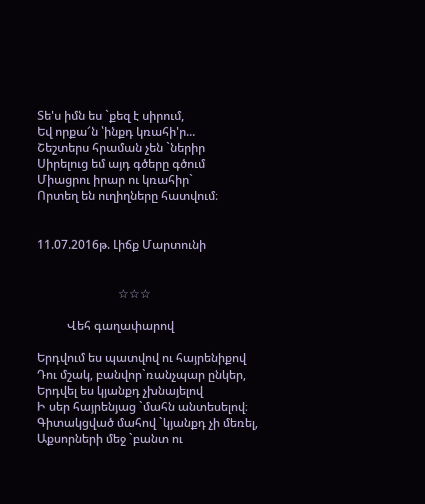Տե'ս իմն ես `քեզ է սիրում,
Եվ որքա՜ն ՝ինքդ կռահի'ր...
Շեշտերս հրաման չեն `ներիր
Սիրելուց եմ այդ գծերը գծում
Միացրու իրար ու կռահիր`
Որտեղ են ուղիղները հատվում։


11.07.2016թ. Լիճք Մարտունի


                           ☆☆☆

          Վեհ գաղափարով

Երդվում ես պատվով ու հայրենիքով
Դու մշակ, բանվոր`ռանչպար ընկեր,
Երդվել ես կյանքդ չխնայելով
Ի սեր հայրենյաց `մահն անտեսելով։
Գիտակցված մահով `կյանքդ չի մեռել,
Աքսորների մեջ `բանտ ու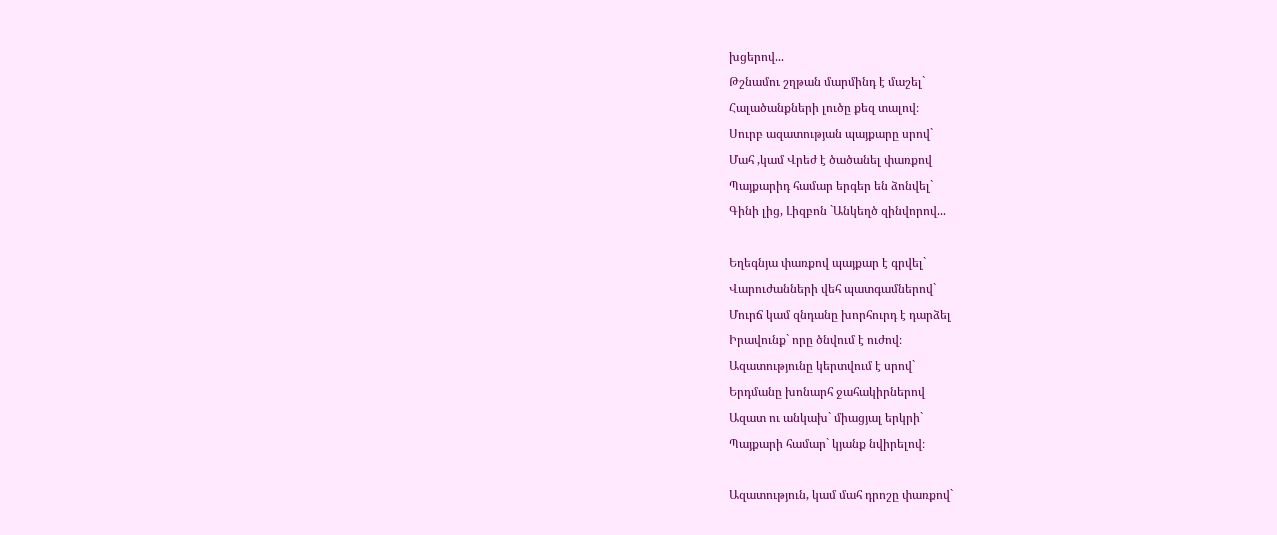խցերով...
Թշնամու շղթան մարմինդ է մաշել`
Հալածանքների լուծը քեզ տալով։
Սուրբ ազատության պայքարը սրով`
Մահ ,կամ Վրեժ է ծածանել փառքով
Պայքարիդ համար երգեր են ձոնվել`
Գինի լից, Լիզբոն `Անկեղծ զինվորով...

Եղեգնյա փառքով պայքար է գրվել`
Վարուժանների վեհ պատգամներով`
Մուրճ կամ զնդանը խորհուրդ է դարձել
Իրավունք` որը ծնվում է ուժով։
Ազատությունը կերտվում է սրով`
Երդմանը խոնարհ ջահակիրներով
Ազատ ու անկախ` միացյալ երկրի`
Պայքարի համար` կյանք նվիրելով։

Ազատություն, կամ մահ դրոշը փառքով`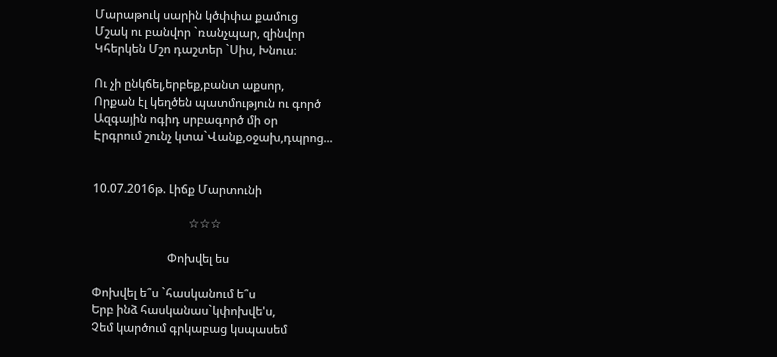Մարաթուկ սարին կծփփա քամուց
Մշակ ու բանվոր `ռանչպար, զինվոր
Կհերկեն Մշո դաշտեր `Սիս, Խնուս։

Ու չի ընկճել,երբեք,բանտ աքսոր,
Որքան էլ կեղծեն պատմություն ու գործ
Ազգային ոգիդ սրբագործ մի օր
Էրգրում շունչ կտա`Վանք,օջախ,դպրոց...


10.07.2016թ. Լիճք Մարտունի

                                ☆☆☆

                         Փոխվել ես

Փոխվել ե՞ս `հասկանում ե՞ս
Երբ ինձ հասկանաս`կփոխվե'ս,
Չեմ կարծում գրկաբաց կսպասեմ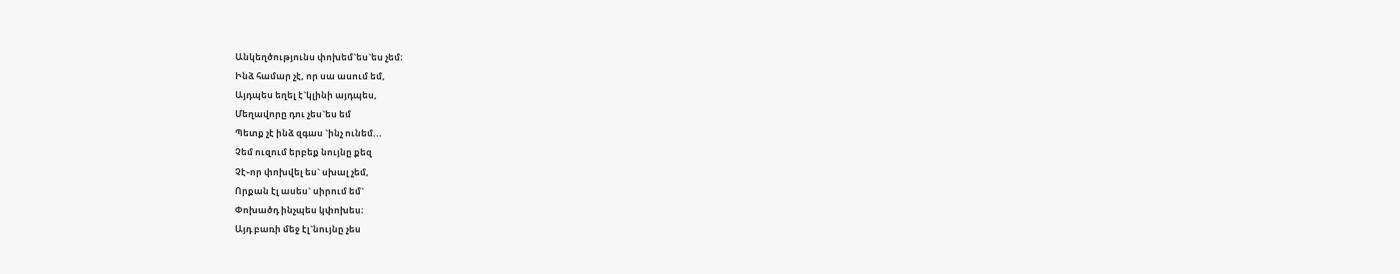Անկեղծությունս փոխեմ`ես`ես չեմ։
Ինձ համար չէ, որ սա ասում եմ,
Այդպես եղել է`կլինի այդպես,
Մեղավորը դու չես`ես եմ
Պետք չէ ինձ զգաս `ինչ ունեմ...
Չեմ ուզում երբեք նույնը քեզ
Չէ֊որ փոխվել ես` սխալ չեմ,
Որքան էլ ասես` սիրում եմ`
Փոխածդ ինչպես կփոխես։
Այդ բառի մեջ էլ`նույնը չես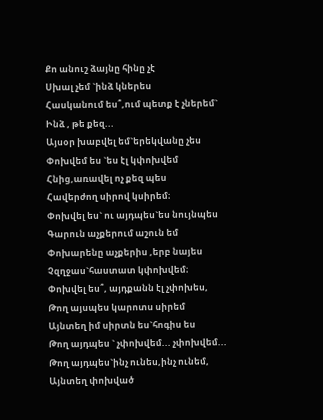Քո անուշ ձայնը հինը չէ
Սխալ չեմ `ինձ կներես
Հասկանում ես՞,ում պետք է չներեմ`
Ինձ , թե քեզ...
Այսօր խաբվել եմ`երեկվանը չես
Փոխվեմ ես `ես էլ կփոխվեմ
Հնից,առավել ոչ քեզ պես
Հավերժող սիրով կսիրեմ։
Փոխվել ես` ու այդպես`ես նույնպես
Գարուն աչքերում աշուն եմ
Փոխարենը աչքերիս ,երբ նայես
Չզղջաս`հաստատ կփոխվեմ։
Փոխվել ես՞, այդքանն էլ չփոխես,
Թող այսպես կարոտս սիրեմ
Այնտեղ իմ սիրտն ես`հոգիս ես
Թող այդպես ` չփոխվեմ... չփոխվեմ...
Թող այդպես`ինչ ունես,ինչ ունեմ,
Այնտեղ փոխված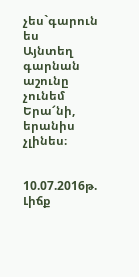չես`գարուն ես
Այնտեղ գարնան աշունը չունեմ
Երա՜նի, երանիս չլինես։


10.07.2016թ. Լիճք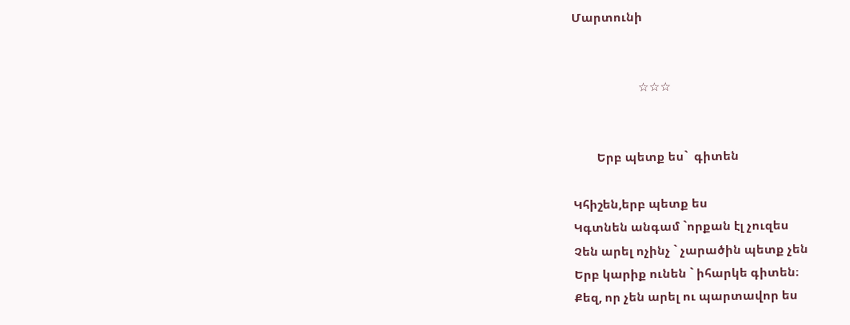Մարտունի


                      ☆☆☆


        Երբ պետք ես`  գիտեն

Կհիշեն,երբ պետք ես
Կգտնեն անգամ `որքան էլ չուզես
Չեն արել ոչինչ ` չարածին պետք չեն
Երբ կարիք ունեն ` իհարկե գիտեն։
Քեզ, որ չեն արել ու պարտավոր ես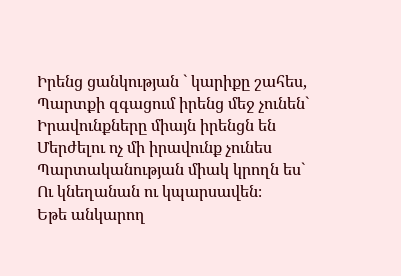Իրենց ցանկության ` կարիքը շահես,
Պարտքի զգացում իրենց մեջ չունեն`
Իրավունքները միայն իրենցն են
Մերժելու ոչ մի իրավունք չունես
Պարտականության միակ կրողն ես`
Ու կնեղանան ու կպարսավեն։
Եթե անկարող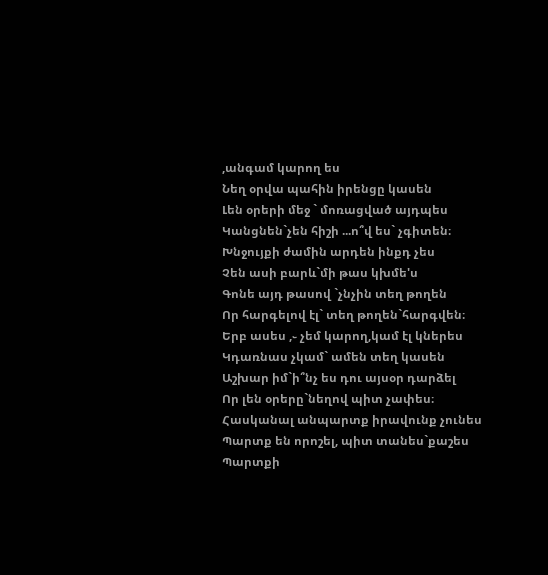,անգամ կարող ես
Նեղ օրվա պահին իրենցը կասեն
Լեն օրերի մեջ ` մոռացված այդպես
Կանցնեն`չեն հիշի ...ո՞վ ես` չգիտեն։
Խնջույքի ժամին արդեն ինքդ չես
Չեն ասի բարև`մի թաս կխմե'ս
Գոնե այդ թասով `չնչին տեղ թողեն
Որ հարգելով էլ` տեղ թողեն`հարգվեն։
Երբ ասես ,֊ չեմ կարող,կամ էլ կներես
Կդառնաս չկամ` ամեն տեղ կասեն
Աշխար իմ`ի՞նչ ես դու այսօր դարձել
Որ լեն օրերը`նեղով պիտ չափես։
Հասկանալ անպարտք իրավունք չունես
Պարտք են որոշել, պիտ տանես`քաշես
Պարտքի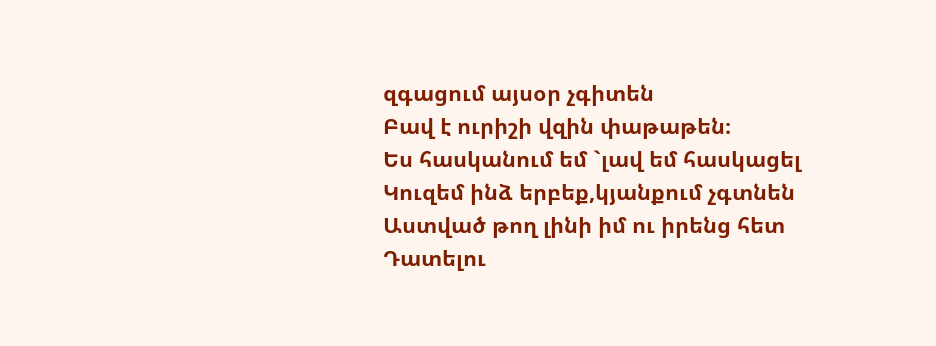զգացում այսօր չգիտեն
Բավ է ուրիշի վզին փաթաթեն։
Ես հասկանում եմ `լավ եմ հասկացել
Կուզեմ ինձ երբեք,կյանքում չգտնեն
Աստված թող լինի իմ ու իրենց հետ
Դատելու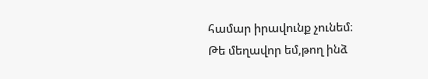համար իրավունք չունեմ։
Թե մեղավոր եմ,թող ինձ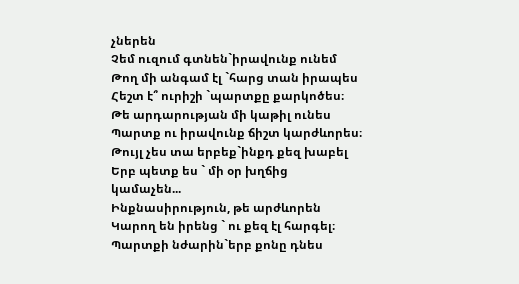չներեն
Չեմ ուզում գտնեն`իրավունք ունեմ
Թող մի անգամ էլ `հարց տան իրապես
Հեշտ է՞ ուրիշի `պարտքը քարկոծես։
Թե արդարության մի կաթիլ ունես
Պարտք ու իրավունք ճիշտ կարժևորես։
Թույլ չես տա երբեք`ինքդ քեզ խաբել
Երբ պետք ես ` մի օր խղճից
կամաչեն...
Ինքնասիրություն, թե արժևորեն
Կարող են իրենց ` ու քեզ էլ հարգել։
Պարտքի նժարին`երբ քոնը դնես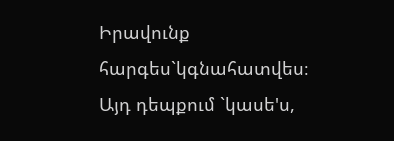Իրավունք հարգես`կգնահատվես։
Այդ դեպքում `կասե'ս,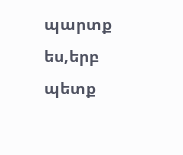պարտք ես,երբ պետք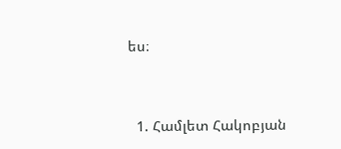ես։




  1. Համլետ Հակոբյան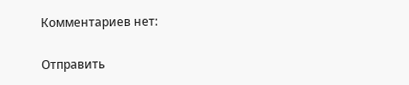Комментариев нет:

Отправить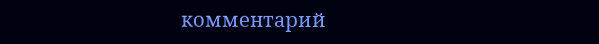комментарий